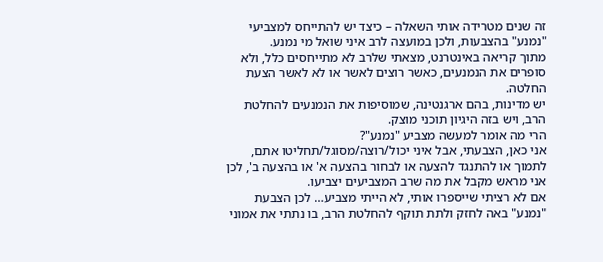זה שנים מטרידה אותי השאלה – כיצד יש להתייחס למצביעי "נמנע" בהצבעות, ולכן במועצה לרב איני שואל מי נמנע.
מתוך קריאה באינטרנט, מצאתי שלרב לא מתייחסים כלל, ולא סופרים את הנמנעים, כאשר רוצים לאשר או לא לאשר הצעת החלטה.
יש מדינות, בהם ארגנטינה, שמוסיפות את הנמנעים להחלטת הרב, ויש בזה היגיון תוכני מוצק.
הרי מה אומר למעשה מצביע "נמנע"?
אני כאן, הצבעתי, אבל איני יכול/רוצה/מסוגל/תחליטו אתם, לתמוך או להתנגד להצעה או לבחור בהצעה א' או בהצעה ב', לכן אני מראש מקבל את מה שרב המצביעים יצביעו.
אם לא רציתי שייספרו אותי, לא הייתי מצביע… לכן הצבעת "נמנע" באה לחזק ולתת תוקף להחלטת הרב, בו נתתי את אמוני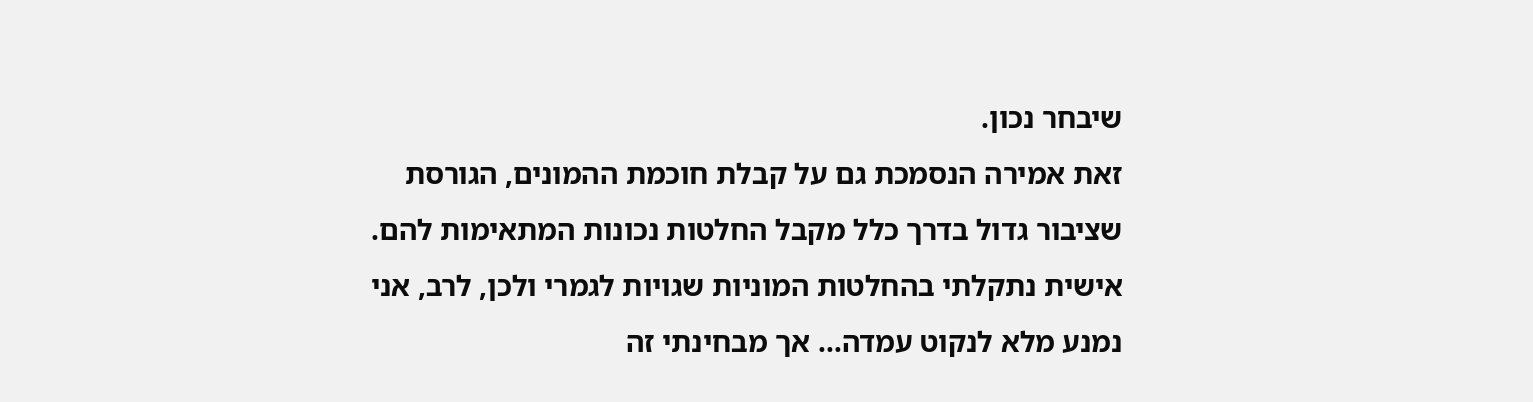שיבחר נכון.
זאת אמירה הנסמכת גם על קבלת חוכמת ההמונים, הגורסת שציבור גדול בדרך כלל מקבל החלטות נכונות המתאימות להם. אישית נתקלתי בהחלטות המוניות שגויות לגמרי ולכן, לרב, אני נמנע מלא לנקוט עמדה… אך מבחינתי זה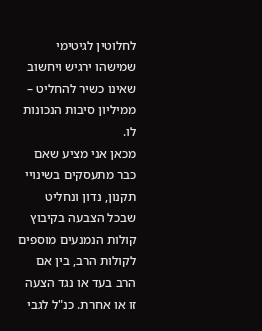לחלוטין לגיטימי שמישהו ירגיש ויחשוב שאינו כשיר להחליט – ממיליון סיבות הנכונות לו.
מכאן אני מציע שאם כבר מתעסקים בשינויי תקנון, נדון ונחליט שבכל הצבעה בקיבוץ קולות הנמנעים מוספים לקולות הרב, בין אם הרב בעד או נגד הצעה זו או אחרת. כנ"ל לגבי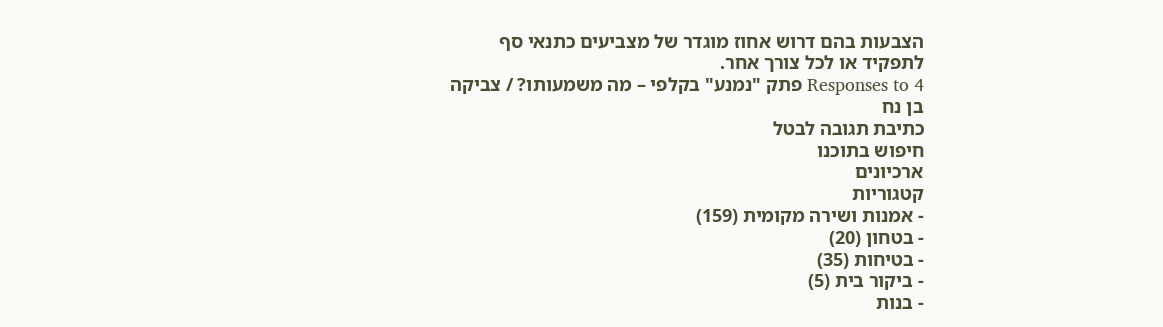הצבעות בהם דרוש אחוז מוגדר של מצביעים כתנאי סף לתפקיד או לכל צורך אחר.
4 Responses to פתק "נמנע" בקלפי – מה משמעותו? / צביקה בן נח
כתיבת תגובה לבטל
חיפוש בתוכנו
ארכיונים
קטגוריות
- אמנות ושירה מקומית (159)
- בטחון (20)
- בטיחות (35)
- ביקור בית (5)
- בנות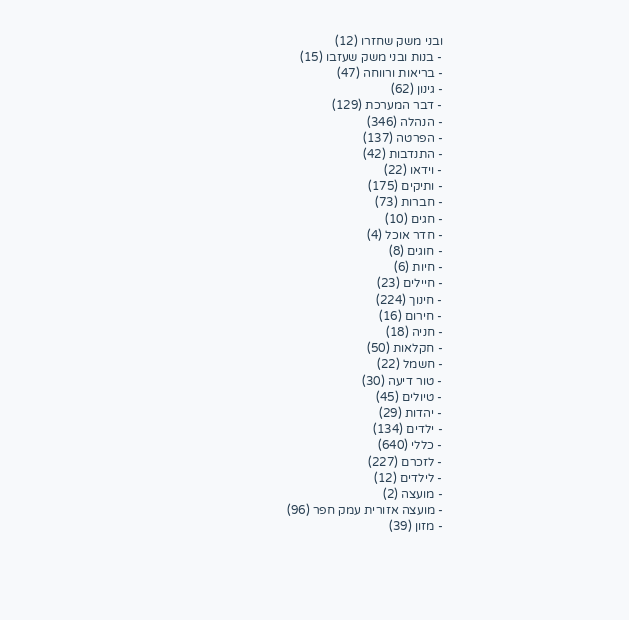ובני משק שחזרו (12)
- בנות ובני משק שעזבו (15)
- בריאות ורווחה (47)
- גינון (62)
- דבר המערכת (129)
- הנהלה (346)
- הפרטה (137)
- התנדבות (42)
- וידאו (22)
- ותיקים (175)
- חברות (73)
- חגים (10)
- חדר אוכל (4)
- חוגים (8)
- חיות (6)
- חיילים (23)
- חינוך (224)
- חירום (16)
- חניה (18)
- חקלאות (50)
- חשמל (22)
- טור דיעה (30)
- טיולים (45)
- יהדות (29)
- ילדים (134)
- כללי (640)
- לזכרם (227)
- לילדים (12)
- מועצה (2)
- מועצה אזורית עמק חפר (96)
- מזון (39)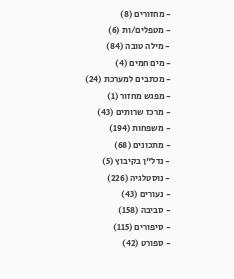- מחזורים (8)
- מטפלים/ות (6)
- מילה טובה (84)
- מים חמים (4)
- מכתבים למערכת (24)
- מפגש מחזור (1)
- מרכז שרותים (43)
- משפחות (194)
- מתכונים (68)
- נדל"ן בקיבוץ (5)
- נוסטלגיה (226)
- נעורים (43)
- סביבה (158)
- סיפורים (115)
- ספורט (42)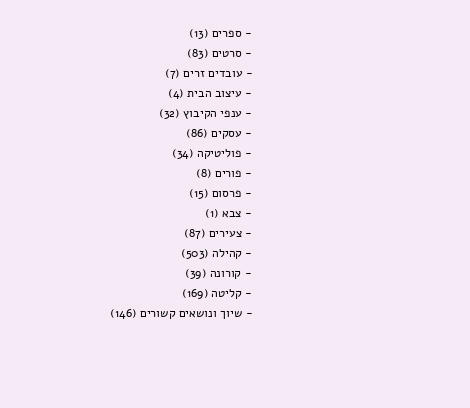- ספרים (13)
- סרטים (83)
- עובדים זרים (7)
- עיצוב הבית (4)
- ענפי הקיבוץ (32)
- עסקים (86)
- פוליטיקה (34)
- פורים (8)
- פרסום (15)
- צבא (1)
- צעירים (87)
- קהילה (503)
- קורונה (39)
- קליטה (169)
- שיוך ונושאים קשורים (146)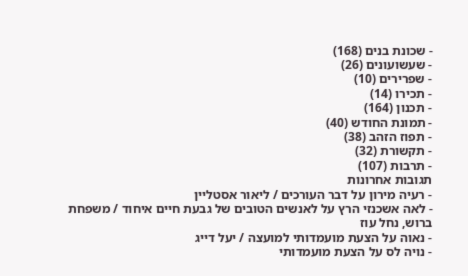- שכונת בנים (168)
- שעשועונים (26)
- שפרירים (10)
- תכירו (14)
- תכנון (164)
- תמונת החודש (40)
- תפוז הזהב (38)
- תקשורת (32)
- תרבות (107)
תגובות אחרונות
- רעיה מירון על דבר העורכים / ליאור אסטליין
- לאה אשכנזי הרץ על לאנשים הטובים של גבעת חיים איחוד / משפחת ברוש, נחל עוז
- נאוה על הצעת מועמדותי למועצה / יעל דייג
- נויה לס על הצעת מועמדותי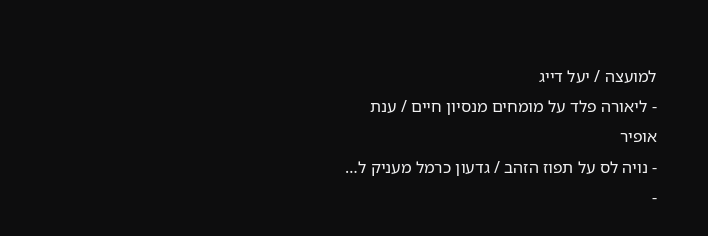למועצה / יעל דייג
- ליאורה פלד על מומחים מנסיון חיים / ענת אופיר
- נויה לס על תפוז הזהב / גדעון כרמל מעניק ל…
-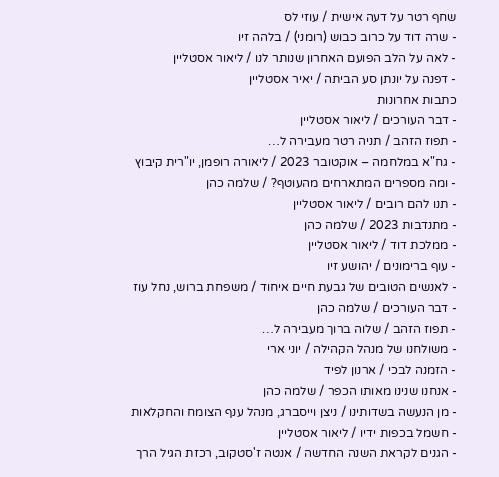שחף רטר על דעה אישית / עוזי לס
- שרה דוד על כרוב כבוש (רומני) / בלהה זיו
- לאה על הלב הפועם האחרון שנותר לנו / ליאור אסטליין
- דפנה על יונתן סע הביתה / יאיר אסטליין
כתבות אחרונות
- דבר העורכים / ליאור אסטליין
- תפוז הזהב / תניה רטר מעבירה ל…
- גח"א במלחמה – אוקטובר 2023 / ליאורה רופמן, יו"רית קיבוץ
- ומה מספרים המתארחים מהעוטף? / שלמה כהן
- תנו להם רובים / ליאור אסטליין
- מתנדבות 2023 / שלמה כהן
- ממלכת דוד / ליאור אסטליין
- עוף ברימונים / יהושע זיו
- לאנשים הטובים של גבעת חיים איחוד / משפחת ברוש, נחל עוז
- דבר העורכים / שלמה כהן
- תפוז הזהב / שלוה ברוך מעבירה ל…
- משולחנו של מנהל הקהילה / יוני ארי
- הזמנה לבכי / ארנון לפיד
- אנחנו שנינו מאותו הכפר / שלמה כהן
- מן הנעשה בשדותינו / ניצן וייסברג, מנהל ענף הצומח והחקלאות
- חשמל בכפות ידיו / ליאור אסטליין
- הגנים לקראת השנה החדשה / אנטה ז'סטקוב, רכזת הגיל הרך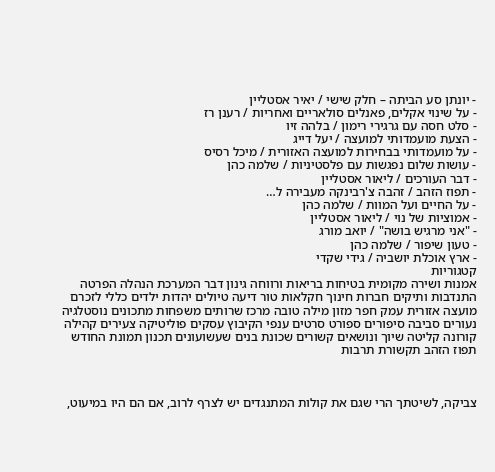- יונתן סע הביתה – חלק שישי / יאיר אסטליין
- על שינוי אקלים, פאנלים סולאריים ואחריות / רענן רז
- סלט חסה עם גרגירי רימון / בלהה זיו
- הצעת מועמדותי למועצה / יעל דייג
- על מועמדותי בבחירות למועצה האזורית / מיכל רסיס
- עושות שלום נפגשות עם פלסטיניות / שלמה כהן
- דבר העורכים / ליאור אסטליין
- תפוז הזהב / זהבה צ'רבינקה מעבירה ל…
- על החיים ועל המוות / שלמה כהן
- אמוציות של נוי / ליאור אסטליין
- "אני מרגיש בושה" / יואב מורג
- טעון שיפור / שלמה כהן
- ארץ אוכלת יושביה / גידי שקדי
קטגוריות
אמנות ושירה מקומית בטיחות בריאות ורווחה גינון דבר המערכת הנהלה הפרטה התנדבות ותיקים חברות חינוך חקלאות טור דיעה טיולים יהדות ילדים כללי לזכרם מועצה אזורית עמק חפר מזון מילה טובה מרכז שרותים משפחות מתכונים נוסטלגיה נעורים סביבה סיפורים ספורט סרטים ענפי הקיבוץ עסקים פוליטיקה צעירים קהילה קורונה קליטה שיוך ונושאים קשורים שכונת בנים שעשועונים תכנון תמונת החודש תפוז הזהב תקשורת תרבות



צביקה, לשיטתך הרי שגם את קולות המתנגדים יש לצרף לרוב, אם הם היו במיעוט,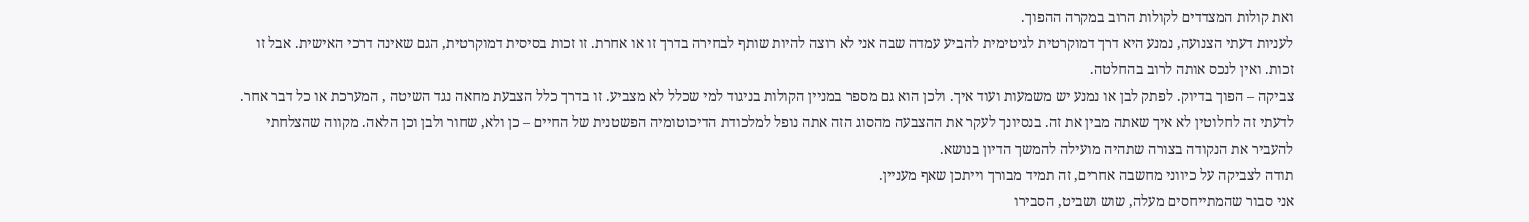ואת קולות המצדדים לקולות הרוב במקרה ההפוך.
לעניות דעתי הצנועה, נמנע היא דרך דמוקרטית לגיטימית להביע עמדה שבה אני לא רוצה להיות שותף לבחירה בדרך זו או אחרת. זו זכות בסיסית דמוקרטית, הגם שאינה דרכי האישית. אבל זו זכות. ואין לנכס אותה לרוב בהחלטה.
צביקה – הפוך בדיוק. לפתק לבן או נמנע יש משמעות ועוד איך. ולכן הוא גם מספר במניין הקולות בניגוד למי שכלל לא מצביע. זו בדרך כלל הצבעת מחאה נגד השיטה , המערכת או כל דבר אחר. לדעתי זה לחלוטין לא איך שאתה מבין את זה. בנסיונך לעקר את ההצבעה מהסוג הזה אתה נופל למלכודת הדיכוטומיה הפשטנית של החיים – כן ולא, שחור ולבן וכן הלאה. מקווה שהצלחתי להעביר את הנקודה בצורה שתהיה מועילה להמשך הדיון בנושא.
תודה לצביקה על כיווני מחשבה אחרים, זה תמיד מבורך וייתכן שאף מעניין.
אני סבור שהמתייחסים מעלה, שוש ושביט, הסבירו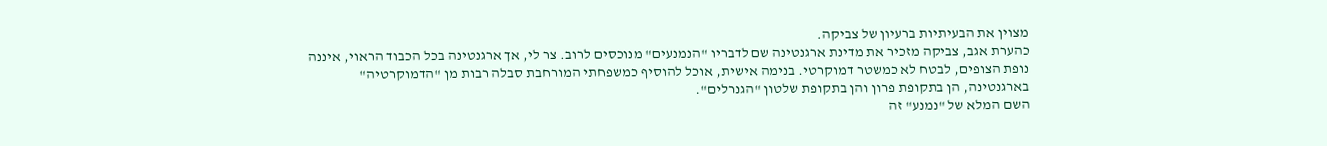מצוין את הבעיתיות ברעיון של צביקה.
כהערת אגב, צביקה מזכיר את מדינת ארגנטינה שם לדבריו "הנמנעים" מנוכסים לרוב. צר לי, אך ארגנטינה בכל הכבוד הראוי, איננה נופת הצופים, לבטח לא כמשטר דמוקרטי. בנימה אישית, אוכל להוסיף כמשפחתי המורחבת סבלה רבות מן "הדמוקרטיה" בארגנטינה, הן בתקופת פרון והן בתקופת שלטון "הגנרלים".
השם המלא של "נמנע" זה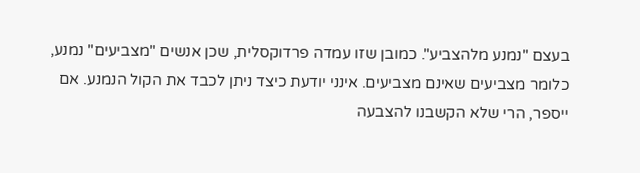בעצם "נמנע מלהצביע". כמובן שזו עמדה פרדוקסלית, שכן אנשים "מצביעים" נמנע, כלומר מצביעים שאינם מצביעים. אינני יודעת כיצד ניתן לכבד את הקול הנמנע. אם ייספר, הרי שלא הקשבנו להצבעה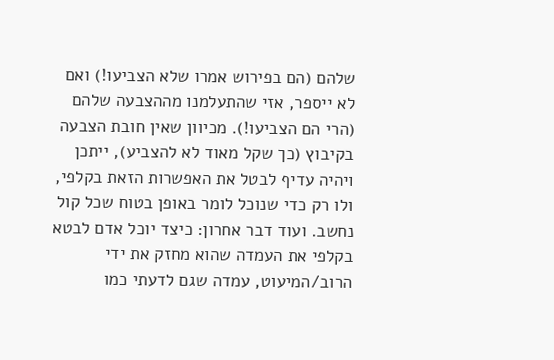שלהם (הם בפירוש אמרו שלא הצביעו!) ואם לא ייספר, אזי שהתעלמנו מההצבעה שלהם (הרי הם הצביעו!). מכיוון שאין חובת הצבעה בקיבוץ (כך שקל מאוד לא להצביע), ייתכן ויהיה עדיף לבטל את האפשרות הזאת בקלפי, ולו רק כדי שנוכל לומר באופן בטוח שכל קול נחשב. ועוד דבר אחרון: כיצד יוכל אדם לבטא בקלפי את העמדה שהוא מחזק את ידי הרוב/המיעוט, עמדה שגם לדעתי כמו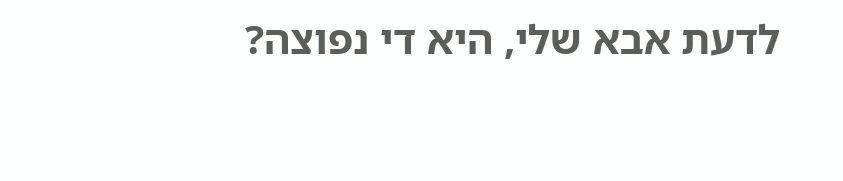לדעת אבא שלי, היא די נפוצה?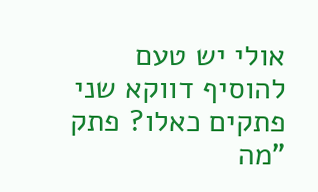אולי יש טעם להוסיף דווקא שני פתקים כאלו? פתק "מה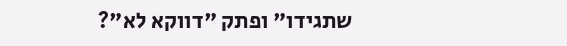שתגידו" ופתק "דווקא לא"?